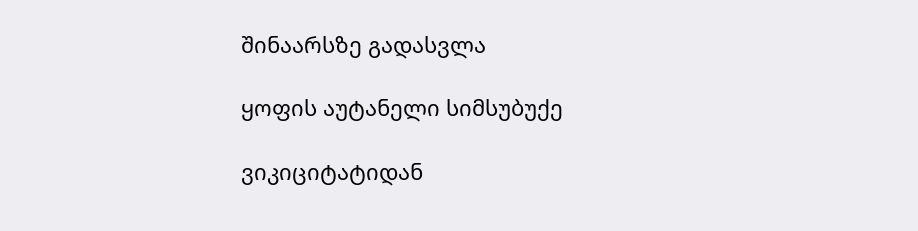შინაარსზე გადასვლა

ყოფის აუტანელი სიმსუბუქე

ვიკიციტატიდან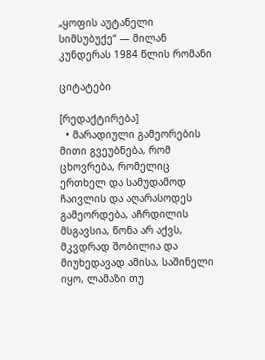„ყოფის აუტანელი სიმსუბუქე“ — მილან კუნდერას 1984 წლის რომანი

ციტატები

[რედაქტირება]
  • მარადიული გამეორების მითი გვეუბნება, რომ ცხოვრება, რომელიც ერთხელ და სამუდამოდ ჩაივლის და აღარასოდეს გამეორდება, აჩრდილის მსგავსია, წონა არ აქვს, მკვდრად შობილია და მიუხედავად ამისა, საშინელი იყო, ლამაზი თუ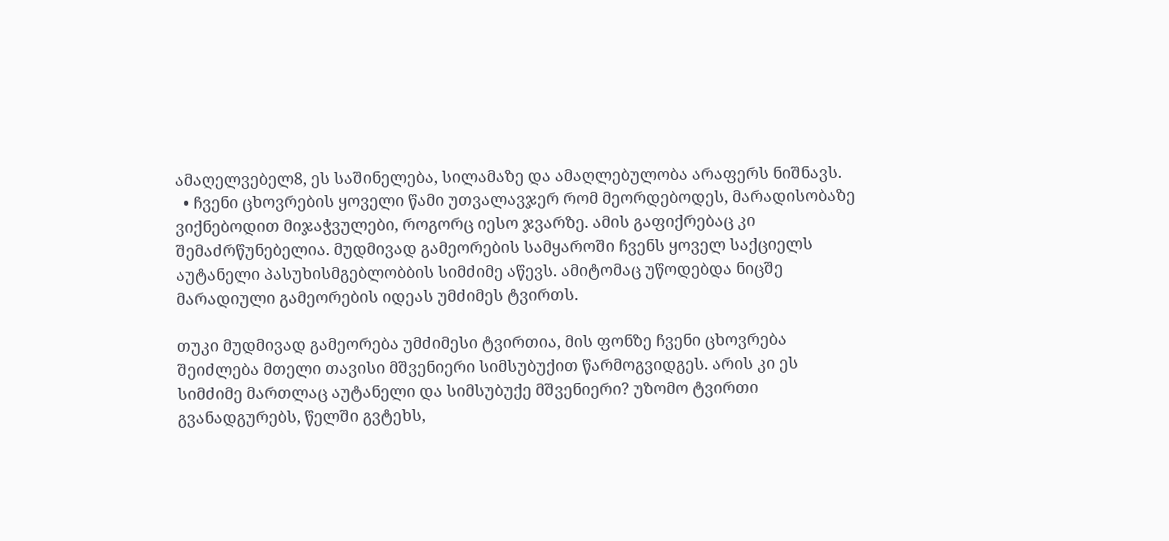ამაღელვებელ8, ეს საშინელება, სილამაზე და ამაღლებულობა არაფერს ნიშნავს.
  • ჩვენი ცხოვრების ყოველი წამი უთვალავჯერ რომ მეორდებოდეს, მარადისობაზე ვიქნებოდით მიჯაჭვულები, როგორც იესო ჯვარზე. ამის გაფიქრებაც კი შემაძრწუნებელია. მუდმივად გამეორების სამყაროში ჩვენს ყოველ საქციელს აუტანელი პასუხისმგებლობბის სიმძიმე აწევს. ამიტომაც უწოდებდა ნიცშე მარადიული გამეორების იდეას უმძიმეს ტვირთს.

თუკი მუდმივად გამეორება უმძიმესი ტვირთია, მის ფონზე ჩვენი ცხოვრება შეიძლება მთელი თავისი მშვენიერი სიმსუბუქით წარმოგვიდგეს. არის კი ეს სიმძიმე მართლაც აუტანელი და სიმსუბუქე მშვენიერი? უზომო ტვირთი გვანადგურებს, წელში გვტეხს,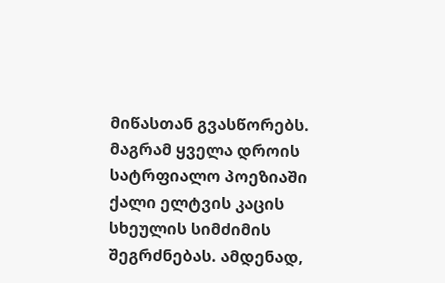მიწასთან გვასწორებს. მაგრამ ყველა დროის სატრფიალო პოეზიაში ქალი ელტვის კაცის სხეულის სიმძიმის შეგრძნებას. ამდენად,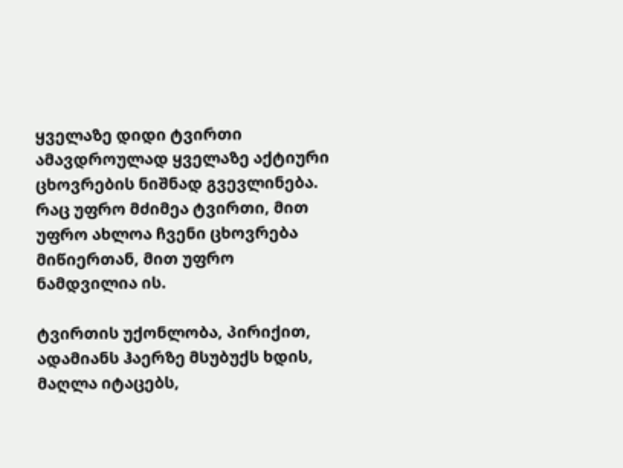ყველაზე დიდი ტვირთი ამავდროულად ყველაზე აქტიური ცხოვრების ნიშნად გვევლინება. რაც უფრო მძიმეა ტვირთი, მით უფრო ახლოა ჩვენი ცხოვრება მიწიერთან, მით უფრო ნამდვილია ის.

ტვირთის უქონლობა, პირიქით, ადამიანს ჰაერზე მსუბუქს ხდის, მაღლა იტაცებს,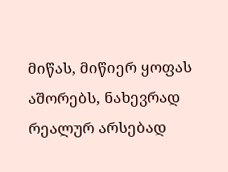მიწას, მიწიერ ყოფას აშორებს, ნახევრად რეალურ არსებად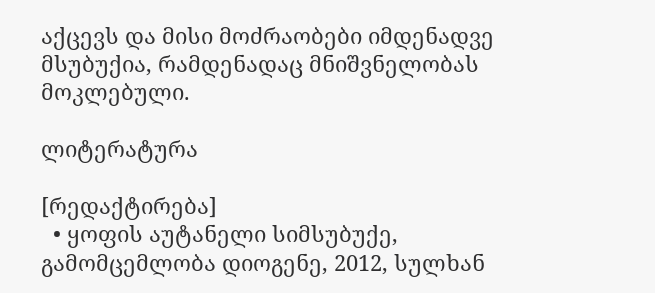აქცევს და მისი მოძრაობები იმდენადვე მსუბუქია, რამდენადაც მნიშვნელობას მოკლებული.

ლიტერატურა

[რედაქტირება]
  • ყოფის აუტანელი სიმსუბუქე, გამომცემლობა დიოგენე, 2012, სულხან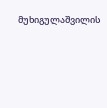მუხიგულაშვილის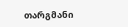თარგმანი